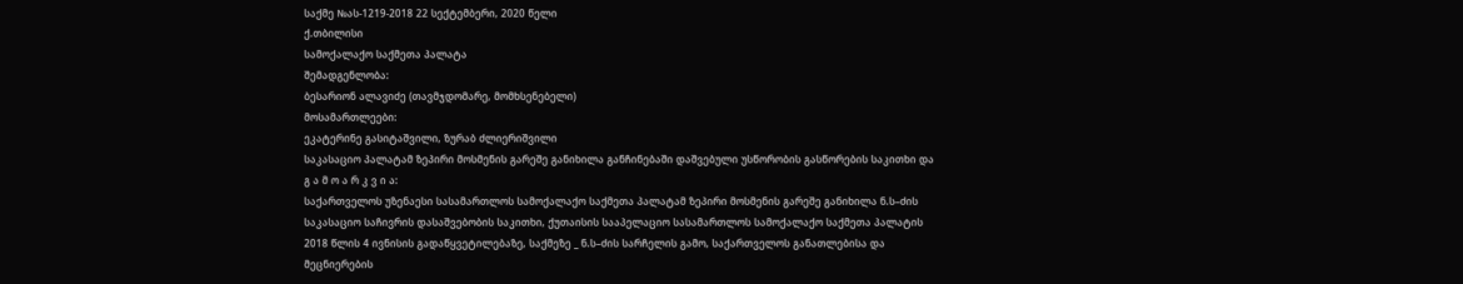საქმე №ას-1219-2018 22 სექტემბერი, 2020 წელი
ქ.თბილისი
სამოქალაქო საქმეთა პალატა
შემადგენლობა:
ბესარიონ ალავიძე (თავმჯდომარე, მომხსენებელი)
მოსამართლეები:
ეკატერინე გასიტაშვილი, ზურაბ ძლიერიშვილი
საკასაციო პალატამ ზეპირი მოსმენის გარეშე განიხილა განჩინებაში დაშვებული უსწორობის გასწორების საკითხი და
გ ა მ ო ა რ კ ვ ი ა:
საქართველოს უზენაესი სასამართლოს სამოქალაქო საქმეთა პალატამ ზეპირი მოსმენის გარეშე განიხილა ნ.ს–ძის საკასაციო საჩივრის დასაშვებობის საკითხი, ქუთაისის სააპელაციო სასამართლოს სამოქალაქო საქმეთა პალატის 2018 წლის 4 ივნისის გადაწყვეტილებაზე, საქმეზე _ ნ.ს–ძის სარჩელის გამო, საქართველოს განათლებისა და მეცნიერების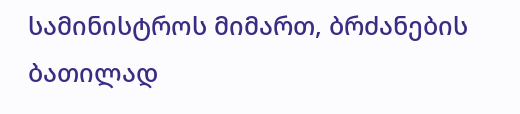სამინისტროს მიმართ, ბრძანების ბათილად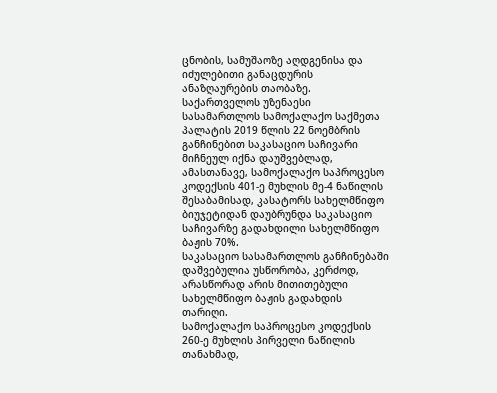ცნობის, სამუშაოზე აღდგენისა და იძულებითი განაცდურის ანაზღაურების თაობაზე.
საქართველოს უზენაესი სასამართლოს სამოქალაქო საქმეთა პალატის 2019 წლის 22 ნოემბრის განჩინებით საკასაციო საჩივარი მიჩნეულ იქნა დაუშვებლად, ამასთანავე, სამოქალაქო საპროცესო კოდექსის 401-ე მუხლის მე-4 ნაწილის შესაბამისად, კასატორს სახელმწიფო ბიუჯეტიდან დაუბრუნდა საკასაციო საჩივარზე გადახდილი სახელმწიფო ბაჟის 70%.
საკასაციო სასამართლოს განჩინებაში დაშვებულია უსწორობა, კერძოდ, არასწორად არის მითითებული სახელმწიფო ბაჟის გადახდის თარიღი.
სამოქალაქო საპროცესო კოდექსის 260-ე მუხლის პირველი ნაწილის თანახმად,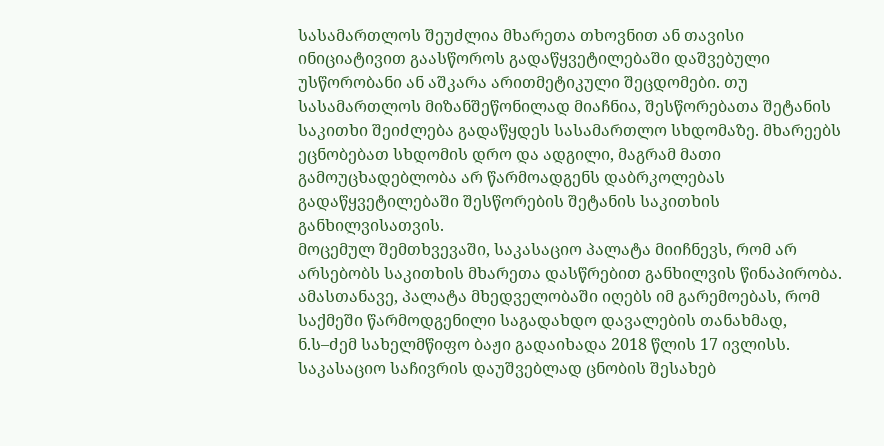სასამართლოს შეუძლია მხარეთა თხოვნით ან თავისი ინიციატივით გაასწოროს გადაწყვეტილებაში დაშვებული უსწორობანი ან აშკარა არითმეტიკული შეცდომები. თუ სასამართლოს მიზანშეწონილად მიაჩნია, შესწორებათა შეტანის საკითხი შეიძლება გადაწყდეს სასამართლო სხდომაზე. მხარეებს ეცნობებათ სხდომის დრო და ადგილი, მაგრამ მათი გამოუცხადებლობა არ წარმოადგენს დაბრკოლებას გადაწყვეტილებაში შესწორების შეტანის საკითხის განხილვისათვის.
მოცემულ შემთხვევაში, საკასაციო პალატა მიიჩნევს, რომ არ არსებობს საკითხის მხარეთა დასწრებით განხილვის წინაპირობა. ამასთანავე, პალატა მხედველობაში იღებს იმ გარემოებას, რომ საქმეში წარმოდგენილი საგადახდო დავალების თანახმად, ნ.ს–ძემ სახელმწიფო ბაჟი გადაიხადა 2018 წლის 17 ივლისს. საკასაციო საჩივრის დაუშვებლად ცნობის შესახებ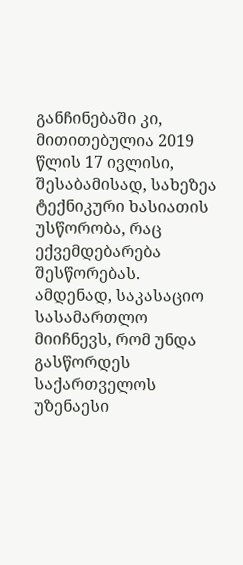განჩინებაში კი, მითითებულია 2019 წლის 17 ივლისი, შესაბამისად, სახეზეა ტექნიკური ხასიათის უსწორობა, რაც ექვემდებარება შესწორებას. ამდენად, საკასაციო სასამართლო მიიჩნევს, რომ უნდა გასწორდეს საქართველოს უზენაესი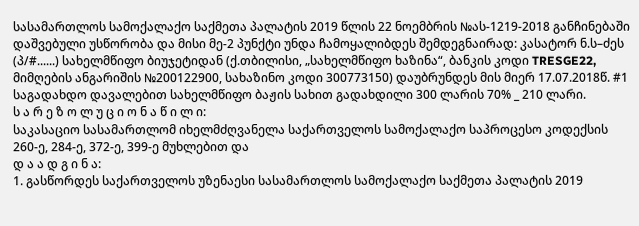სასამართლოს სამოქალაქო საქმეთა პალატის 2019 წლის 22 ნოემბრის №ას-1219-2018 განჩინებაში დაშვებული უსწორობა და მისი მე-2 პუნქტი უნდა ჩამოყალიბდეს შემდეგნაირად: კასატორ ნ.ს–ძეს (პ/#......) სახელმწიფო ბიუჯეტიდან (ქ.თბილისი, „სახელმწიფო ხაზინა“, ბანკის კოდი TRESGE22, მიმღების ანგარიშის №200122900, სახაზინო კოდი 300773150) დაუბრუნდეს მის მიერ 17.07.2018წ. #1 საგადახდო დავალებით სახელმწიფო ბაჟის სახით გადახდილი 300 ლარის 70% _ 210 ლარი.
ს ა რ ე ზ ო ლ უ ც ი ო ნ ა წ ი ლ ი:
საკასაციო სასამართლომ იხელმძღვანელა საქართველოს სამოქალაქო საპროცესო კოდექსის 260-ე, 284-ე, 372-ე, 399-ე მუხლებით და
დ ა ა დ გ ი ნ ა:
1. გასწორდეს საქართველოს უზენაესი სასამართლოს სამოქალაქო საქმეთა პალატის 2019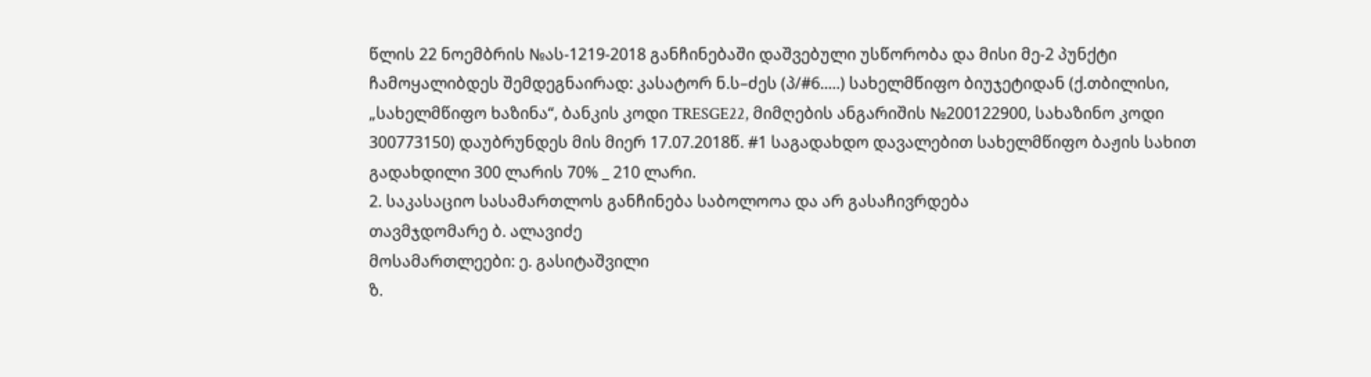წლის 22 ნოემბრის №ას-1219-2018 განჩინებაში დაშვებული უსწორობა და მისი მე-2 პუნქტი ჩამოყალიბდეს შემდეგნაირად: კასატორ ნ.ს–ძეს (პ/#6.....) სახელმწიფო ბიუჯეტიდან (ქ.თბილისი, „სახელმწიფო ხაზინა“, ბანკის კოდი TRESGE22, მიმღების ანგარიშის №200122900, სახაზინო კოდი 300773150) დაუბრუნდეს მის მიერ 17.07.2018წ. #1 საგადახდო დავალებით სახელმწიფო ბაჟის სახით გადახდილი 300 ლარის 70% _ 210 ლარი.
2. საკასაციო სასამართლოს განჩინება საბოლოოა და არ გასაჩივრდება
თავმჯდომარე ბ. ალავიძე
მოსამართლეები: ე. გასიტაშვილი
ზ.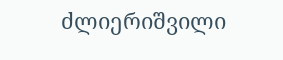ძლიერიშვილი